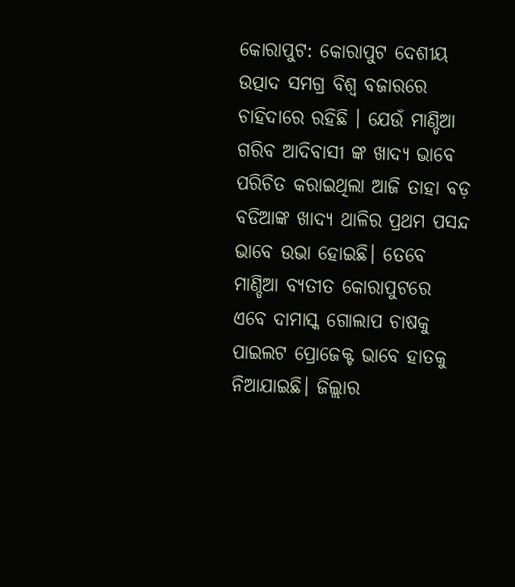କୋରାପୁଟ: କୋରାପୁଟ ଦେଶୀୟ ଉତ୍ପାଦ ସମଗ୍ର ବିଶ୍ୱ ବଜାରରେ ଚାହିଦାରେ ରହିଛି । ଯେଉଁ ମାଣ୍ଡିଆ ଗରିବ ଆଦିବାସୀ ଙ୍କ ଖାଦ୍ୟ ଭାବେ ପରିଚିତ କରାଇଥିଲା ଆଜି ତାହା ବଡ଼ ବଡିଆଙ୍କ ଖାଦ୍ୟ ଥାଳିର ପ୍ରଥମ ପସନ୍ଦ ଭାବେ ଉଭା ହୋଇଛି। ତେବେ ମାଣ୍ଡିଆ ବ୍ୟତୀତ କୋରାପୁଟରେ ଏବେ ଦାମାସ୍କ ଗୋଲାପ ଚାଷକୁ ପାଇଲଟ ପ୍ରୋଜେକ୍ଟ ଭାବେ ହାତକୁ ନିଆଯାଇଛି। ଜିଲ୍ଲାର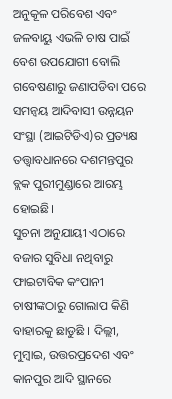ଅନୁକୂଳ ପରିବେଶ ଏବଂ ଜଳବାୟୁ ଏଭଳି ଚାଷ ପାଇଁ ବେଶ ଉପଯୋଗୀ ବୋଲି ଗବେଷଣାରୁ ଜଣାପଡିବା ପରେ ସମନ୍ୱୟ ଆଦିବାସୀ ଉନ୍ନୟନ ସଂସ୍ଥା (ଆଇଟିଡିଏ)ର ପ୍ରତ୍ୟକ୍ଷ ତତ୍ତ୍ଵାବଧାନରେ ଦଶମନ୍ତପୁର ବ୍ଲକ ପୁରୀମୁଣ୍ଡାରେ ଆରମ୍ଭ ହୋଇଛି।
ସୁଚନା ଅନୁଯାୟୀ ଏଠାରେ ବଜାର ସୁବିଧା ନଥିବାରୁ ଫାଇଟାବିକ କଂପାନୀ ଚାଷୀଙ୍କଠାରୁ ଗୋଲାପ କିଣି ବାହାରକୁ ଛାଡୁଛି । ଦିଲ୍ଲୀ, ମୁମ୍ବାଇ, ଉତ୍ତରପ୍ରଦେଶ ଏବଂ କାନପୁର ଆଦି ସ୍ଥାନରେ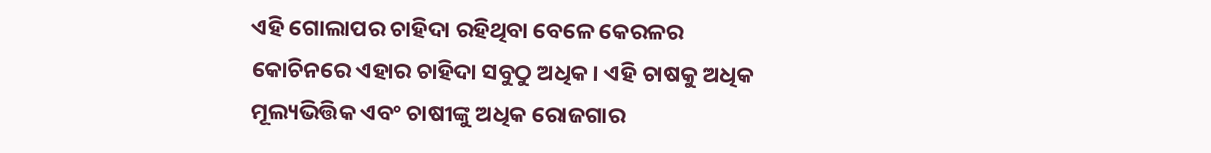ଏହି ଗୋଲାପର ଚାହିଦା ରହିଥିବା ବେଳେ କେରଳର କୋଚିନରେ ଏହାର ଚାହିଦା ସବୁଠୁ ଅଧିକ। ଏହି ଚାଷକୁ ଅଧିକ ମୂଲ୍ୟଭିତ୍ତିକ ଏବଂ ଚାଷୀଙ୍କୁ ଅଧିକ ରୋଜଗାର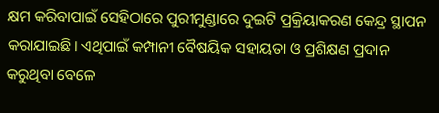କ୍ଷମ କରିବାପାଇଁ ସେହିଠାରେ ପୁରୀମୁଣ୍ଡାରେ ଦୁଇଟି ପ୍ରକ୍ରିୟାକରଣ କେନ୍ଦ୍ର ସ୍ଥାପନ କରାଯାଇଛି। ଏଥିପାଇଁ କମ୍ପାନୀ ବୈଷୟିକ ସହାୟତା ଓ ପ୍ରଶିକ୍ଷଣ ପ୍ରଦାନ କରୁଥିବା ବେଳେ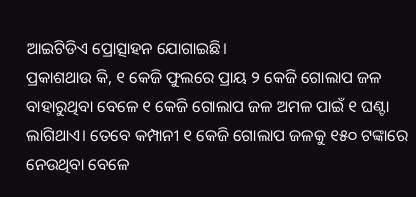ଆଇଟିଡିଏ ପ୍ରୋତ୍ସାହନ ଯୋଗାଇଛି।
ପ୍ରକାଶଥାଉ କି, ୧ କେଜି ଫୁଲରେ ପ୍ରାୟ ୨ କେଜି ଗୋଲାପ ଜଳ ବାହାରୁଥିବା ବେଳେ ୧ କେଜି ଗୋଲାପ ଜଳ ଅମଳ ପାଇଁ ୧ ଘଣ୍ଟା ଲାଗିଥାଏ। ତେବେ କମ୍ପାନୀ ୧ କେଜି ଗୋଲାପ ଜଳକୁ ୧୫୦ ଟଙ୍କାରେ ନେଉଥିବା ବେଳେ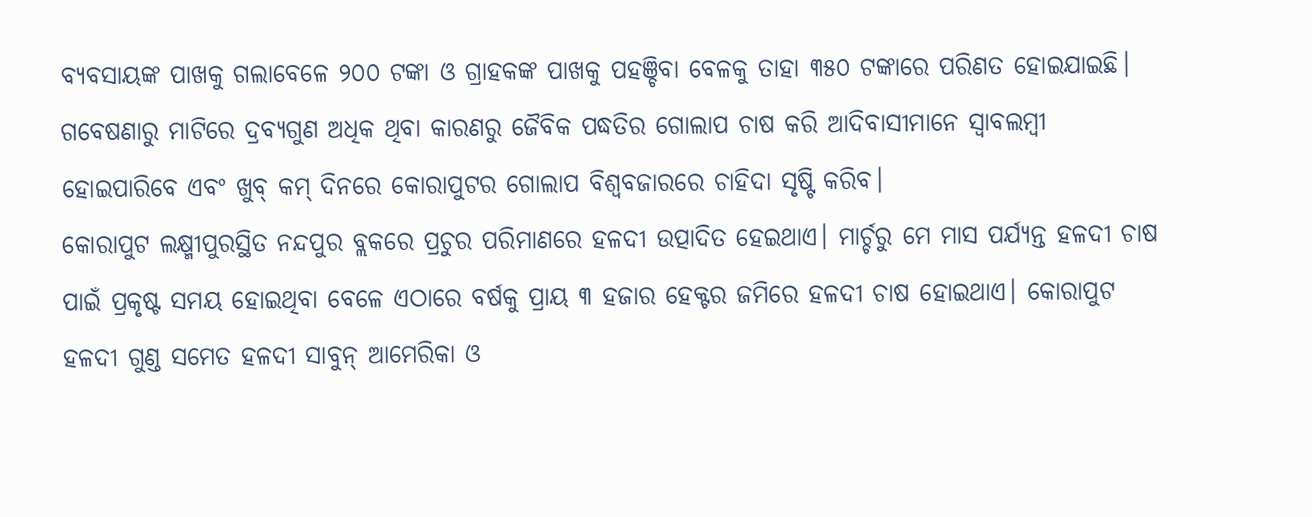ବ୍ୟବସାୟଙ୍କ ପାଖକୁ ଗଲାବେଳେ ୨୦୦ ଟଙ୍କା ଓ ଗ୍ରାହକଙ୍କ ପାଖକୁ ପହଞ୍ଚିବା ବେଳକୁ ତାହା ୩୫୦ ଟଙ୍କାରେ ପରିଣତ ହୋଇଯାଇଛି। ଗବେଷଣାରୁ ମାଟିରେ ଦ୍ରବ୍ୟଗୁଣ ଅଧିକ ଥିବା କାରଣରୁ ଜୈବିକ ପଦ୍ଧତିର ଗୋଲାପ ଚାଷ କରି ଆଦିବାସୀମାନେ ସ୍ବାବଲମ୍ବୀ ହୋଇପାରିବେ ଏବଂ ଖୁବ୍ କମ୍ ଦିନରେ କୋରାପୁଟର ଗୋଲାପ ବିଶ୍ବବଜାରରେ ଚାହିଦା ସୃଷ୍ଟି କରିବ।
କୋରାପୁଟ ଲକ୍ଷ୍ମୀପୁରସ୍ଥିତ ନନ୍ଦପୁର ବ୍ଲକରେ ପ୍ରଚୁର ପରିମାଣରେ ହଳଦୀ ଉତ୍ପାଦିତ ହେଇଥାଏ। ମାର୍ଚ୍ଚରୁ ମେ ମାସ ପର୍ଯ୍ୟନ୍ତ ହଳଦୀ ଚାଷ ପାଇଁ ପ୍ରକୃଷ୍ଟ ସମୟ ହୋଇଥିବା ବେଳେ ଏଠାରେ ବର୍ଷକୁ ପ୍ରାୟ ୩ ହଜାର ହେକ୍ଟର ଜମିରେ ହଳଦୀ ଚାଷ ହୋଇଥାଏ। କୋରାପୁଟ ହଳଦୀ ଗୁଣ୍ଡ ସମେତ ହଳଦୀ ସାବୁନ୍ ଆମେରିକା ଓ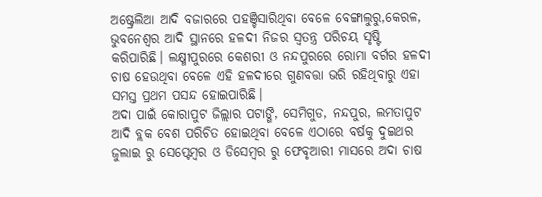ଅଷ୍ଟ୍ରେଲିଆ ଆଦି ବଜାରରେ ପହଞ୍ଚିସାରିଥିବା ବେଳେ ବେଙ୍ଗାଲୁରୁ,କେରଳ, ଭୁବନେଶ୍ୱର ଆଦି ସ୍ଥାନରେ ହଳଦୀ ନିଜର ସ୍ବତନ୍ତ୍ର ପରିଚୟ ସୃଷ୍ଟି କରିପାରିଛି। ଲକ୍ଷ୍ମୀପୁରରେ କେଶରୀ ଓ ନନ୍ଦପୁରରେ ରୋମା ବର୍ଗର ହଳଦୀ ଚାଷ ହେଉଥିବା ବେଳେ ଏହି ହଳଦୀରେ ଗୁଣବତ୍ତା ଭରି ରହିଥିବାରୁ ଏହା ସମସ୍ତ ପ୍ରଥମ ପସନ୍ଦ ହୋଇପାରିଛି।
ଅଦା ପାଇଁ କୋରାପୁଟ ଜିଲ୍ଲାର ପଟାଙ୍ଗି, ସେମିଗୁଡ, ନନ୍ଦପୁର, ଲମତାପୁଟ ଆଦି ବ୍ଲକ ବେଶ ପରିଚିତ ହୋଇଥିବା ବେଳେ ଏଠାରେ ବର୍ଷକୁ ଦୁଇଥର ଜୁଲାଇ ରୁ ସେପ୍ଟେମ୍ବର ଓ ଡିସେମ୍ବର ରୁ ଫେବୃଆରୀ ମାସରେ ଅଦା ଚାଷ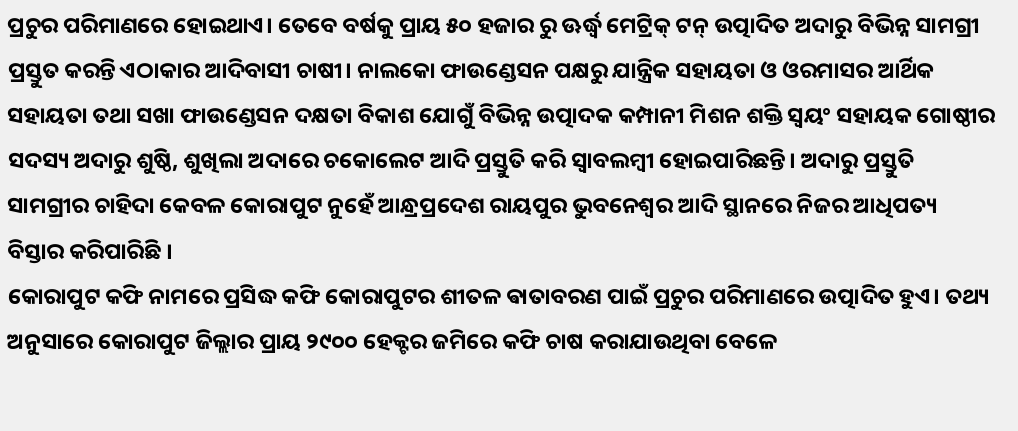ପ୍ରଚୁର ପରିମାଣରେ ହୋଇଥାଏ। ତେବେ ବର୍ଷକୁ ପ୍ରାୟ ୫୦ ହଜାର ରୁ ଊର୍ଦ୍ଧ୍ବ ମେଟ୍ରିକ୍ ଟନ୍ ଉତ୍ପାଦିତ ଅଦାରୁ ବିଭିନ୍ନ ସାମଗ୍ରୀ ପ୍ରସ୍ତୁତ କରନ୍ତି ଏଠାକାର ଆଦିବାସୀ ଚାଷୀ। ନାଲକୋ ଫାଉଣ୍ଡେସନ ପକ୍ଷରୁ ଯାନ୍ତ୍ରିକ ସହାୟତା ଓ ଓରମାସର ଆର୍ଥିକ ସହାୟତା ତଥା ସଖା ଫାଉଣ୍ଡେସନ ଦକ୍ଷତା ବିକାଶ ଯୋଗୁଁ ବିଭିନ୍ନ ଉତ୍ପାଦକ କମ୍ପାନୀ ମିଶନ ଶକ୍ତି ସ୍ବୟଂ ସହାୟକ ଗୋଷ୍ଠୀର ସଦସ୍ୟ ଅଦାରୁ ଶୁଷ୍ଠି, ଶୁଖିଲା ଅଦାରେ ଚକୋଲେଟ ଆଦି ପ୍ରସ୍ତୁତି କରି ସ୍ବାବଲମ୍ବୀ ହୋଇପାରିଛନ୍ତି। ଅଦାରୁ ପ୍ରସ୍ତୁତି ସାମଗ୍ରୀର ଚାହିଦା କେବଳ କୋରାପୁଟ ନୁହେଁ ଆନ୍ଧ୍ରପ୍ରଦେଶ ରାୟପୁର ଭୁବନେଶ୍ୱର ଆଦି ସ୍ଥାନରେ ନିଜର ଆଧିପତ୍ୟ ବିସ୍ତାର କରିପାରିଛି ।
କୋରାପୁଟ କଫି ନାମରେ ପ୍ରସିଦ୍ଧ କଫି କୋରାପୁଟର ଶୀତଳ ଵାତାବରଣ ପାଇଁ ପ୍ରଚୁର ପରିମାଣରେ ଉତ୍ପାଦିତ ହୁଏ। ତଥ୍ୟ ଅନୁସାରେ କୋରାପୁଟ ଜିଲ୍ଲାର ପ୍ରାୟ ୨୯୦୦ ହେକ୍ଟର ଜମିରେ କଫି ଚାଷ କରାଯାଉଥିବା ବେଳେ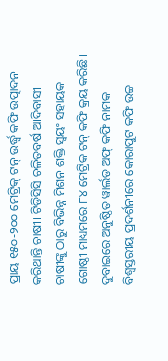ପ୍ରାୟ ୧୫୦-୨୦୦ ମେଟ୍ରିକ୍ ଟନ୍ ଉର୍ଦ୍ଧ୍ବ କଫି ଉତ୍ପାଦନ କରିଥାନ୍ତି ଚାଷୀ। ଟିଡିସିସି ଚଳିତବର୍ଷ ଆଦିବାସୀ ଚାଷୀଙ୍କୁ ଠାରୁ ବିଭିନ୍ନ ମିଶନ ଶକ୍ତି ସ୍ବୟଂ ସହାୟକ ଗୋଷ୍ଠୀ ମାଧ୍ୟମରେ ୮୪ ମେଟ୍ରିକ ଟନ୍ କଫି କ୍ରୟ କରିଛି। ଦୁବାଇରେ ଅନୁଷ୍ଠିତ ୱାର୍ଲଡ ଅଫ୍ କଫି ନାମକ ବିଶ୍ବସ୍ତରୀୟ ପ୍ରଦର୍ଶନୀରେ କୋରାପୁଟ କଫି ଉଚ୍ଚ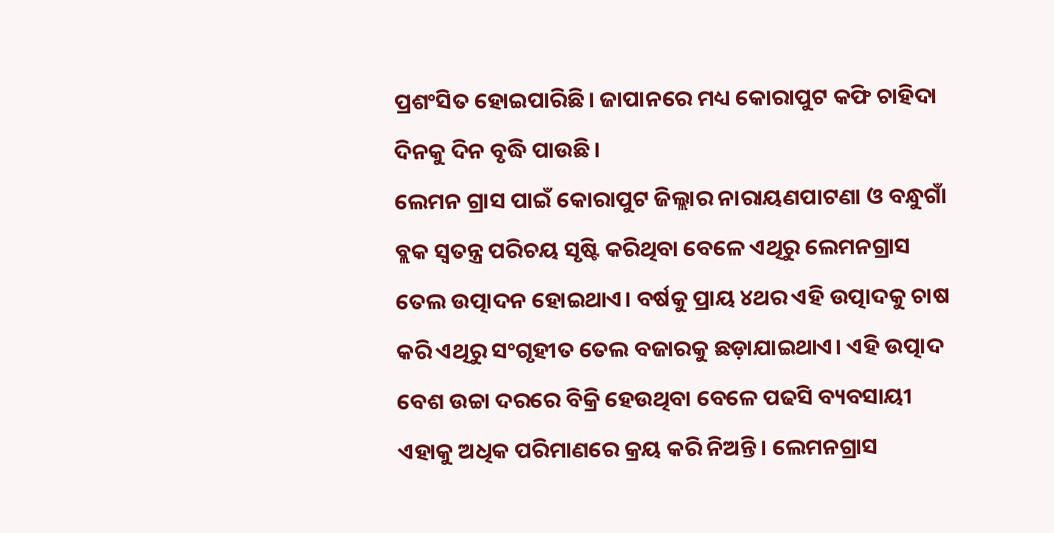ପ୍ରଶଂସିତ ହୋଇପାରିଛି। ଜାପାନରେ ମଧ୍ୟ କୋରାପୁଟ କଫି ଚାହିଦା ଦିନକୁ ଦିନ ବୃଦ୍ଧି ପାଉଛି।
ଲେମନ ଗ୍ରାସ ପାଇଁ କୋରାପୁଟ ଜିଲ୍ଲାର ନାରାୟଣପାଟଣା ଓ ବନ୍ଧୁଗାଁ ବ୍ଲକ ସ୍ୱତନ୍ତ୍ର ପରିଚୟ ସୃଷ୍ଟି କରିଥିବା ବେଳେ ଏଥିରୁ ଲେମନଗ୍ରାସ ତେଲ ଉତ୍ପାଦନ ହୋଇଥାଏ। ବର୍ଷକୁ ପ୍ରାୟ ୪ଥର ଏହି ଉତ୍ପାଦକୁ ଚାଷ କରି ଏଥିରୁ ସଂଗୃହୀତ ତେଲ ବଜାରକୁ ଛଡ଼ାଯାଇଥାଏ। ଏହି ଉତ୍ପାଦ ବେଶ ଉଚ୍ଚା ଦରରେ ବିକ୍ରି ହେଉଥିବା ବେଳେ ପଢସି ବ୍ୟବସାୟୀ ଏହାକୁ ଅଧିକ ପରିମାଣରେ କ୍ରୟ କରି ନିଅନ୍ତି। ଲେମନଗ୍ରାସ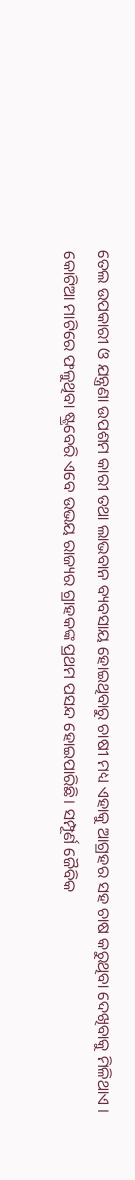ତେଲ ଉପକାରୀ ଓ ଯନ୍ତ୍ରଣା ଉପଶମ କାରୀ ତଥା ଲାଭବାନ ବ୍ୟବସାୟ ହୋଇଥିବାରୁ ଚାଷୀ ମଧ୍ୟ ଏହାକୁ ଆଗ୍ରହର ସହ ଚାଷ କରୁଥିବା ଦେଖିବାକୁ ମିଳିଥାଏ ।
କୋଟିଆ ମାଟିରେ ଫଳୁଥିବା ଷ୍ଟ୍ରବେରି ଏବେ ଉଭୟ ରାଜ୍ୟର ଗ୍ରାହକଙ୍କ ପ୍ରଥମ ପସନ୍ଦ ହୋଇପାରିଛି। ସମ୍ପୂର୍ଣ ଜୈବିକ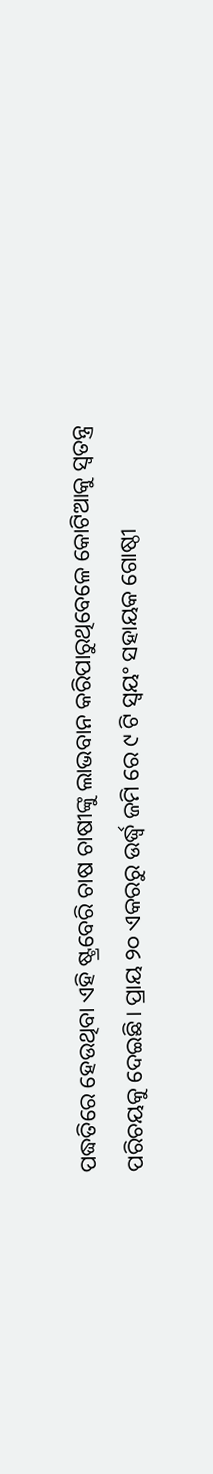ପଦ୍ଧତିରେ ହେଉଥିବା ଏହି ଷ୍ଟ୍ରବେରି ଚାଷ ଚାଷୀଙ୍କୁ ଲାଭବାନ କରିପାରୁଥିବେଳେ କୋଟିଆକୁ ସ୍ୱତନ୍ତ୍ର ପରିଚୟକୁ ଦେଇଛି। ପ୍ରାୟ ୨୦ ଏକରରୁ ଉର୍ଦ୍ଧ୍ବ ଜମି ରେ ୯ ଟି ସ୍ବୟଂ ସହାୟକ ଗୋଷ୍ଠୀ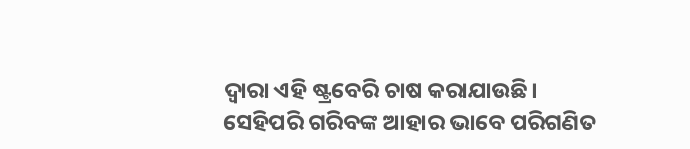ଦ୍ବାରା ଏହି ଷ୍ଟ୍ରବେରି ଚାଷ କରାଯାଉଛି।
ସେହିପରି ଗରିବଙ୍କ ଆହାର ଭାବେ ପରିଗଣିତ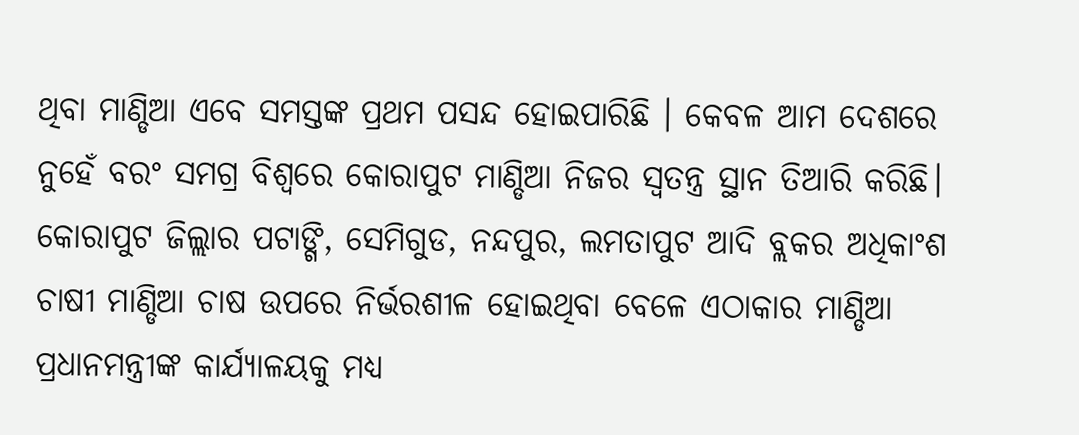ଥିବା ମାଣ୍ଡିଆ ଏବେ ସମସ୍ତଙ୍କ ପ୍ରଥମ ପସନ୍ଦ ହୋଇପାରିଛି । କେବଳ ଆମ ଦେଶରେ ନୁହେଁ ବରଂ ସମଗ୍ର ବିଶ୍ୱରେ କୋରାପୁଟ ମାଣ୍ଡିଆ ନିଜର ସ୍ବତନ୍ତ୍ର ସ୍ଥାନ ତିଆରି କରିଛି। କୋରାପୁଟ ଜିଲ୍ଲାର ପଟାଙ୍ଗି, ସେମିଗୁଡ, ନନ୍ଦପୁର, ଲମତାପୁଟ ଆଦି ବ୍ଲକର ଅଧିକାଂଶ ଚାଷୀ ମାଣ୍ଡିଆ ଚାଷ ଉପରେ ନିର୍ଭରଶୀଳ ହୋଇଥିବା ବେଳେ ଏଠାକାର ମାଣ୍ଡିଆ ପ୍ରଧାନମନ୍ତ୍ରୀଙ୍କ କାର୍ଯ୍ୟାଳୟକୁ ମଧ୍ୟ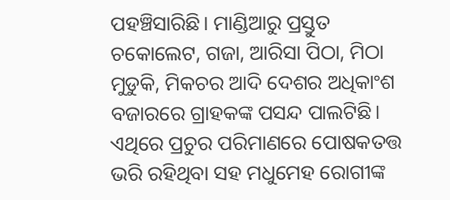ପହଞ୍ଚିସାରିଛି। ମାଣ୍ଡିଆରୁ ପ୍ରସ୍ତୁତ ଚକୋଲେଟ, ଗଜା, ଆରିସା ପିଠା, ମିଠା ମୁଡୁକି, ମିକଚର ଆଦି ଦେଶର ଅଧିକାଂଶ ବଜାରରେ ଗ୍ରାହକଙ୍କ ପସନ୍ଦ ପାଲଟିଛି। ଏଥିରେ ପ୍ରଚୁର ପରିମାଣରେ ପୋଷକତତ୍ତ ଭରି ରହିଥିବା ସହ ମଧୁମେହ ରୋଗୀଙ୍କ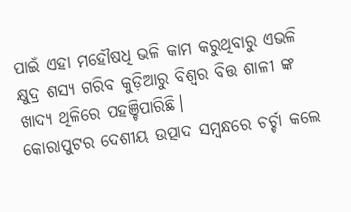ପାଇଁ ଏହା ମହୌଷଧି ଭଳି କାମ କରୁଥିବାରୁ ଏଭଳି କ୍ଷୁଦ୍ର ଶସ୍ୟ ଗରିବ କୁଡ଼ିଆରୁ ବିଶ୍ଵର ବିତ୍ତ ଶାଳୀ ଙ୍କ ଖାଦ୍ୟ ଥିଳିରେ ପହଞ୍ଚିପାରିଛି।
କୋରାପୁଟର ଦେଶୀୟ ଉତ୍ପାଦ ସମ୍ବନ୍ଧରେ ଚର୍ଚ୍ଚା କଲେ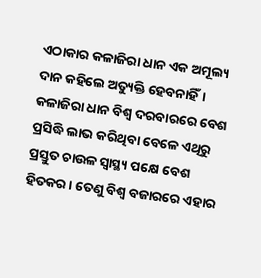ଏଠାକାର କଳାଜିରା ଧାନ ଏକ ଅମୂଲ୍ୟ ଦାନ କହିଲେ ଅତ୍ୟୁକ୍ତି ହେବନାହିଁ। କଳାଜିରା ଧାନ ବିଶ୍ବ ଦରବାରରେ ବେଶ ପ୍ରସିଦ୍ଧି ଲାଭ କରିଥିବା ବେଳେ ଏଥିରୁ ପ୍ରସ୍ତୁତ ଚାଉଳ ସ୍ବାସ୍ଥ୍ୟ ପକ୍ଷେ ବେଶ ହିତକର। ତେଣୁ ବିଶ୍ବ ବଜାରରେ ଏହାର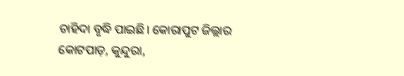ଚାହିଦା ବୃଦ୍ଧି ପାଇଛି। କୋରାପୁଟ ଜିଲ୍ଲାର କୋଟପାଡ଼, କୁନ୍ଦୁରା,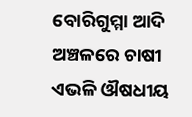ବୋରିଗୁମ୍ମା ଆଦି ଅଞ୍ଚଳରେ ଚାଷୀ ଏଭଳି ଔଷଧୀୟ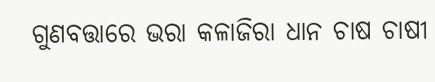ଗୁଣବତ୍ତାରେ ଭରା କଳାଜିରା ଧାନ ଚାଷ ଚାଷୀ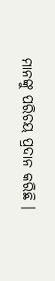ମାନଙ୍କୁ ପରିଚୟ ପ୍ରଦାନ କରିଛି ।